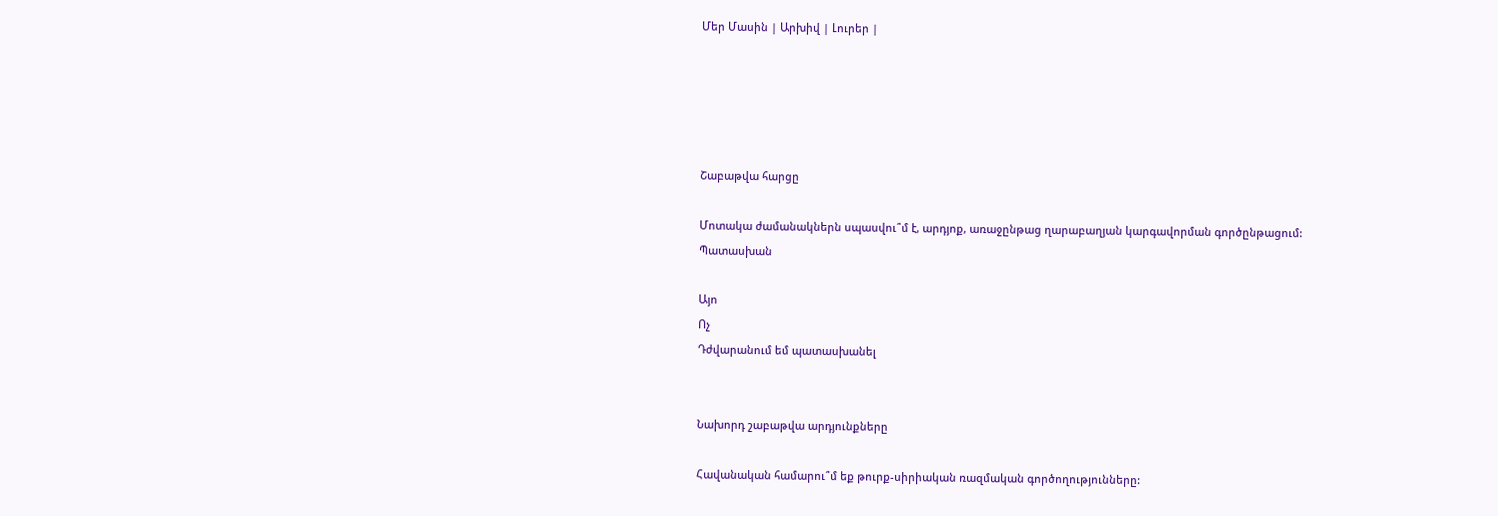Մեր Մասին | Արխիվ | Լուրեր |





Շաբաթվա հարցը

Մոտակա ժամանակներն սպասվու՞մ է, արդյոք, առաջընթաց ղարաբաղյան կարգավորման գործընթացում:
Պատասխան

Այո
Ոչ
Դժվարանում եմ պատասխանել


Նախորդ շաբաթվա արդյունքները

Հավանական համարու՞մ եք թուրք-սիրիական ռազմական գործողությունները: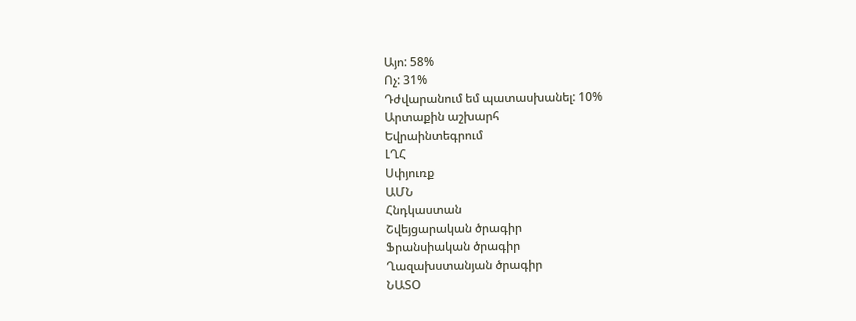Այո: 58%
Ոչ: 31%
Դժվարանում եմ պատասխանել: 10%
Արտաքին աշխարհ
Եվրաինտեգրում
ԼՂՀ
Սփյուռք
ԱՄՆ
Հնդկաստան
Շվեյցարական ծրագիր
Ֆրանսիական ծրագիր
Ղազախստանյան ծրագիր
ՆԱՏՕ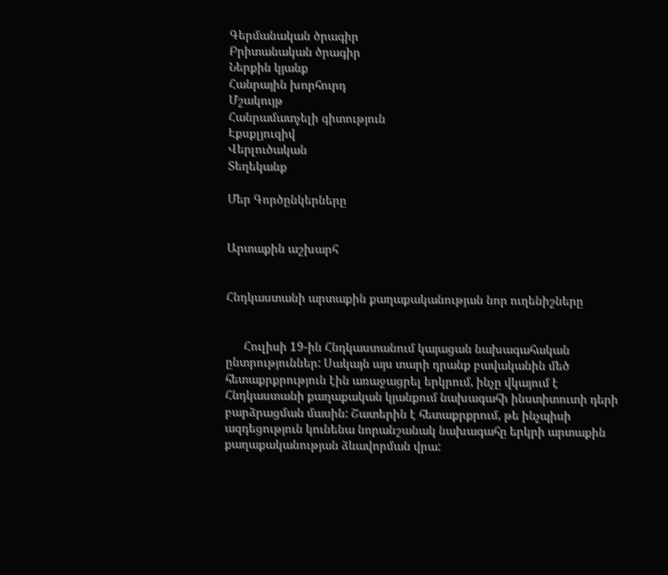Գերմանական ծրագիր
Բրիտանական ծրագիր
Ներքին կյանք
Հանրային խորհուրդ
Մշակույթ
Հանրամատչելի գիտություն
Էքսքլյուզիվ
Վերլուծական
Տեղեկանք

Մեր Գործընկերները


Արտաքին աշխարհ


Հնդկաստանի արտաքին քաղաքականության նոր ուղենիշները


      Հուլիսի 19-ին Հնդկաստանում կայացան նախագահական ընտրություններ: Սակայն այս տարի դրանք բավականին մեծ հետաքրքրություն էին առաջացրել երկրում, ինչը վկայում է Հնդկաստանի քաղաքական կյանքում նախագահի ինստիտուտի դերի բարձրացման մասին: Շատերին է հետաքրքրում, թե ինչպիսի ազդեցություն կունենա նորանշանակ նախագահը երկրի արտաքին քաղաքականության ձևավորման վրա: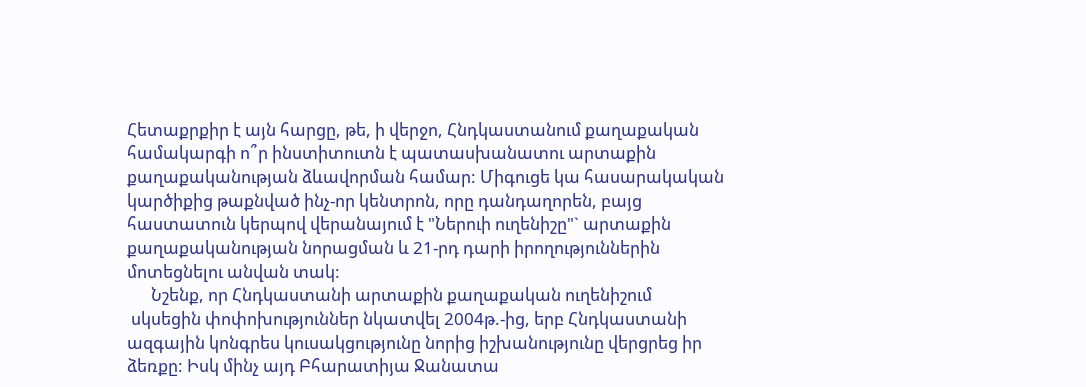Հետաքրքիր է այն հարցը, թե, ի վերջո, Հնդկաստանում քաղաքական համակարգի ո՞ր ինստիտուտն է պատասխանատու արտաքին քաղաքականության ձևավորման համար: Միգուցե կա հասարակական կարծիքից թաքնված ինչ-որ կենտրոն, որը դանդաղորեն, բայց հաստատուն կերպով վերանայում է "Ներուի ուղենիշը"` արտաքին քաղաքականության նորացման և 21-րդ դարի իրողություններին մոտեցնելու անվան տակ:
      Նշենք, որ Հնդկաստանի արտաքին քաղաքական ուղենիշում
 սկսեցին փոփոխություններ նկատվել 2004թ.-ից, երբ Հնդկաստանի ազգային կոնգրես կուսակցությունը նորից իշխանությունը վերցրեց իր ձեռքը: Իսկ մինչ այդ Բհարատիյա Ջանատա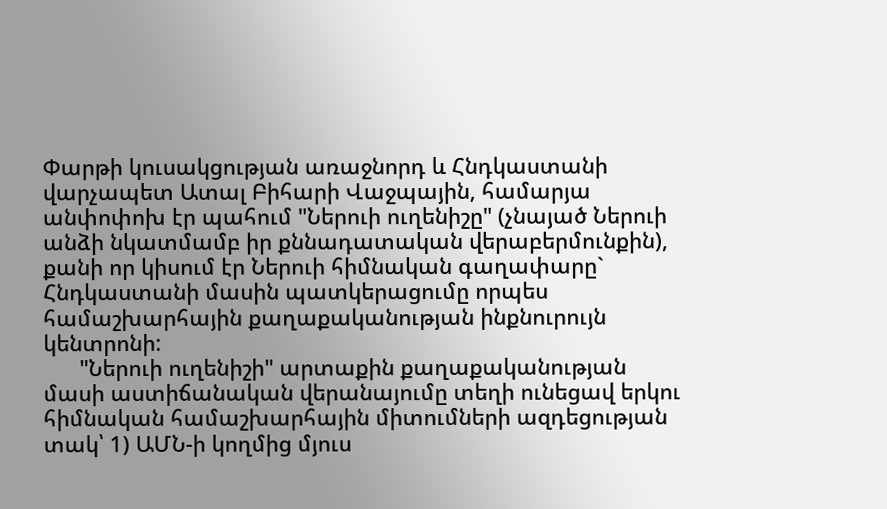Փարթի կուսակցության առաջնորդ և Հնդկաստանի վարչապետ Ատալ Բիհարի Վաջպային, համարյա անփոփոխ էր պահում "Ներուի ուղենիշը" (չնայած Ներուի անձի նկատմամբ իր քննադատական վերաբերմունքին), քանի որ կիսում էր Ներուի հիմնական գաղափարը` Հնդկաստանի մասին պատկերացումը որպես համաշխարհային քաղաքականության ինքնուրույն կենտրոնի:
      "Ներուի ուղենիշի" արտաքին քաղաքականության մասի աստիճանական վերանայումը տեղի ունեցավ երկու հիմնական համաշխարհային միտումների ազդեցության տակ՝ 1) ԱՄՆ-ի կողմից մյուս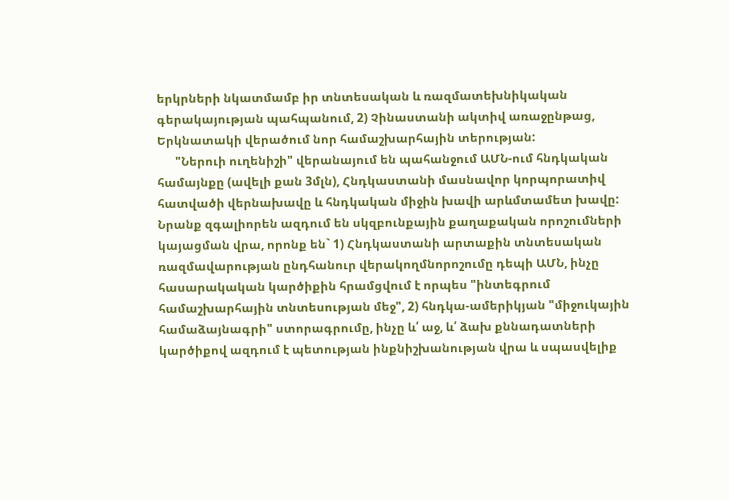երկրների նկատմամբ իր տնտեսական և ռազմատեխնիկական գերակայության պահպանում, 2) Չինաստանի ակտիվ առաջընթաց, Երկնատակի վերածում նոր համաշխարհային տերության:
      "Ներուի ուղենիշի" վերանայում են պահանջում ԱՄՆ-ում հնդկական համայնքը (ավելի քան 3մլն), Հնդկաստանի մասնավոր կորպորատիվ հատվածի վերնախավը և հնդկական միջին խավի արևմտամետ խավը: Նրանք զգալիորեն ազդում են սկզբունքային քաղաքական որոշումների կայացման վրա, որոնք են` 1) Հնդկաստանի արտաքին տնտեսական ռազմավարության ընդհանուր վերակողմնորոշումը դեպի ԱՄՆ, ինչը հասարակական կարծիքին հրամցվում է որպես "ինտեգրում համաշխարհային տնտեսության մեջ", 2) հնդկա-ամերիկյան "միջուկային համաձայնագրի" ստորագրումը, ինչը և՛ աջ, և՛ ձախ քննադատների կարծիքով ազդում է պետության ինքնիշխանության վրա և սպասվելիք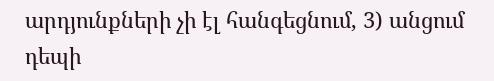արդյունքների չի էլ հանգեցնում, 3) անցում դեպի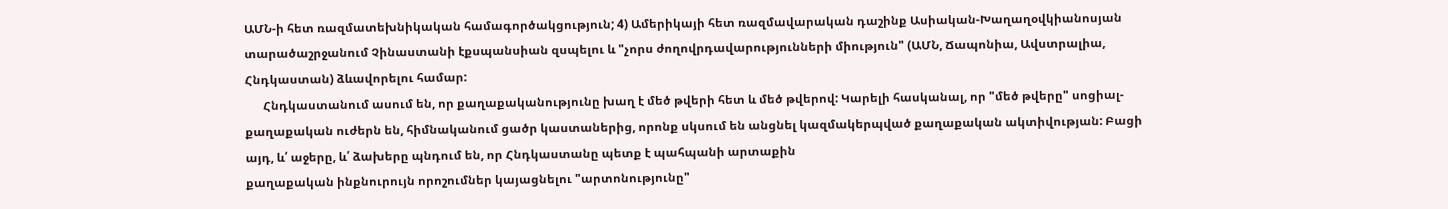ԱՄՆ-ի հետ ռազմատեխնիկական համագործակցություն; 4) Ամերիկայի հետ ռազմավարական դաշինք Ասիական-Խաղաղօվկիանոսյան տարածաշրջանում Չինաստանի էքսպանսիան զսպելու և "չորս ժողովրդավարությունների միություն" (ԱՄՆ, Ճապոնիա, Ավստրալիա, Հնդկաստան) ձևավորելու համար:
      Հնդկաստանում ասում են, որ քաղաքականությունը խաղ է մեծ թվերի հետ և մեծ թվերով: Կարելի հասկանալ, որ "մեծ թվերը" սոցիալ-քաղաքական ուժերն են, հիմնականում ցածր կաստաներից, որոնք սկսում են անցնել կազմակերպված քաղաքական ակտիվության: Բացի այդ, և՛ աջերը, և՛ ձախերը պնդում են, որ Հնդկաստանը պետք է պահպանի արտաքին
քաղաքական ինքնուրույն որոշումներ կայացնելու "արտոնությունը"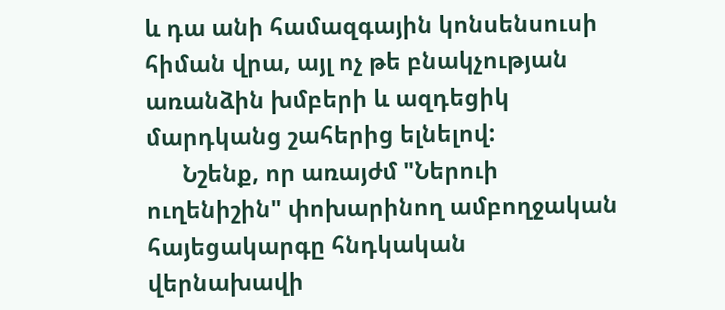և դա անի համազգային կոնսենսուսի հիման վրա, այլ ոչ թե բնակչության առանձին խմբերի և ազդեցիկ մարդկանց շահերից ելնելով:
      Նշենք, որ առայժմ "Ներուի ուղենիշին" փոխարինող ամբողջական հայեցակարգը հնդկական վերնախավի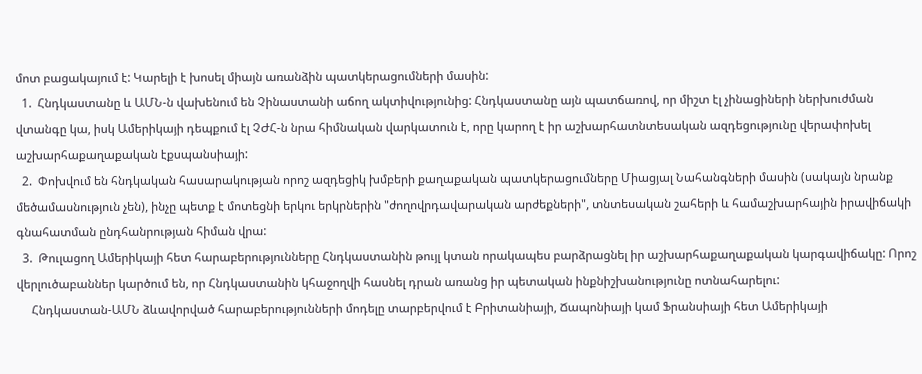մոտ բացակայում է: Կարելի է խոսել միայն առանձին պատկերացումների մասին:
  1.  Հնդկաստանը և ԱՄՆ-ն վախենում են Չինաստանի աճող ակտիվությունից: Հնդկաստանը այն պատճառով, որ միշտ էլ չինացիների ներխուժման վտանգը կա, իսկ Ամերիկայի դեպքում էլ ՉԺՀ-ն նրա հիմնական վարկատուն է, որը կարող է իր աշխարհատնտեսական ազդեցությունը վերափոխել աշխարհաքաղաքական էքսպանսիայի:
  2.  Փոխվում են հնդկական հասարակության որոշ ազդեցիկ խմբերի քաղաքական պատկերացումները Միացյալ Նահանգների մասին (սակայն նրանք մեծամասնություն չեն), ինչը պետք է մոտեցնի երկու երկրներին "ժողովրդավարական արժեքների", տնտեսական շահերի և համաշխարհային իրավիճակի գնահատման ընդհանրության հիման վրա:
  3.  Թուլացող Ամերիկայի հետ հարաբերությունները Հնդկաստանին թույլ կտան որակապես բարձրացնել իր աշխարհաքաղաքական կարգավիճակը: Որոշ վերլուծաբաններ կարծում են, որ Հնդկաստանին կհաջողվի հասնել դրան առանց իր պետական ինքնիշխանությունը ոտնահարելու:
     Հնդկաստան-ԱՄՆ ձևավորված հարաբերությունների մոդելը տարբերվում է Բրիտանիայի, Ճապոնիայի կամ Ֆրանսիայի հետ Ամերիկայի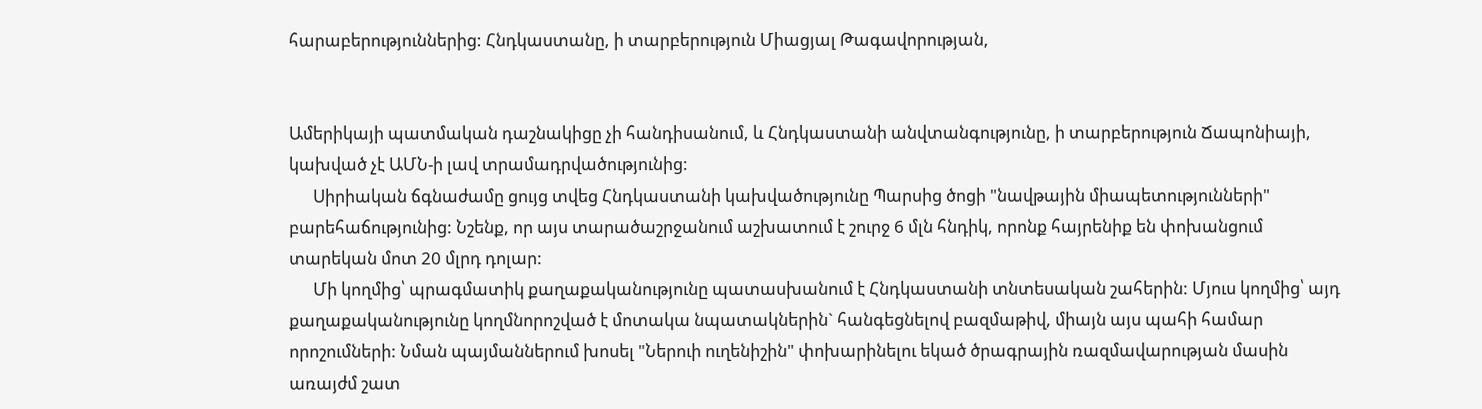հարաբերություններից: Հնդկաստանը, ի տարբերություն Միացյալ Թագավորության,


Ամերիկայի պատմական դաշնակիցը չի հանդիսանում, և Հնդկաստանի անվտանգությունը, ի տարբերություն Ճապոնիայի, կախված չէ ԱՄՆ-ի լավ տրամադրվածությունից:
      Սիրիական ճգնաժամը ցույց տվեց Հնդկաստանի կախվածությունը Պարսից ծոցի "նավթային միապետությունների" բարեհաճությունից: Նշենք, որ այս տարածաշրջանում աշխատում է շուրջ 6 մլն հնդիկ, որոնք հայրենիք են փոխանցում տարեկան մոտ 20 մլրդ դոլար:
      Մի կողմից՝ պրագմատիկ քաղաքականությունը պատասխանում է Հնդկաստանի տնտեսական շահերին: Մյուս կողմից՝ այդ քաղաքականությունը կողմնորոշված է մոտակա նպատակներին` հանգեցնելով բազմաթիվ, միայն այս պահի համար որոշումների: Նման պայմաններում խոսել "Ներուի ուղենիշին" փոխարինելու եկած ծրագրային ռազմավարության մասին առայժմ շատ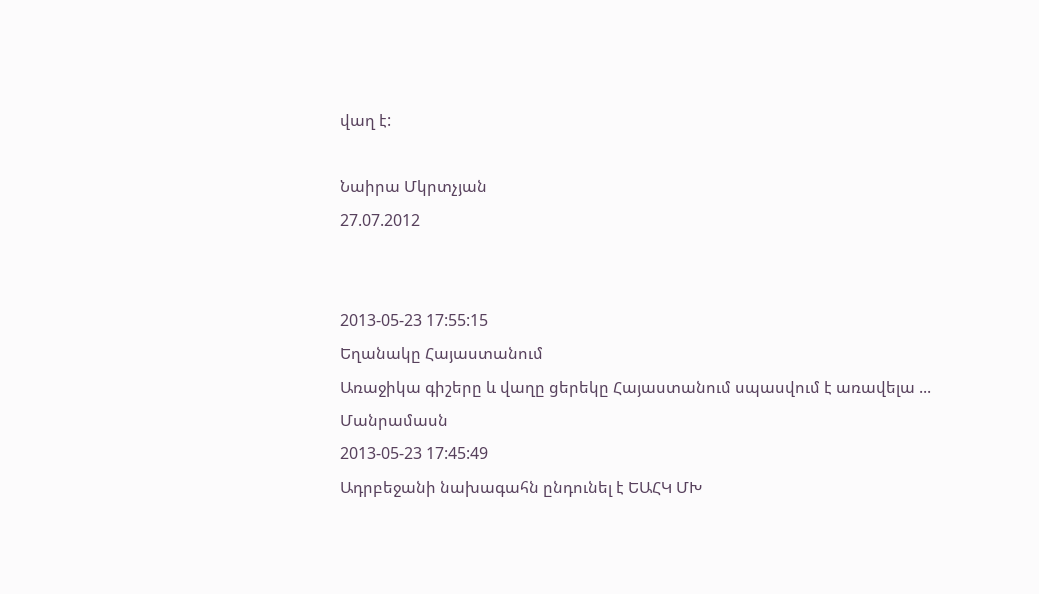վաղ է:

Նաիրա Մկրտչյան
27.07.2012


2013-05-23 17:55:15
Եղանակը Հայաստանում
Առաջիկա գիշերը և վաղը ցերեկը Հայաստանում սպասվում է առավելա ...
Մանրամասն
2013-05-23 17:45:49
Ադրբեջանի նախագահն ընդունել է ԵԱՀԿ ՄԽ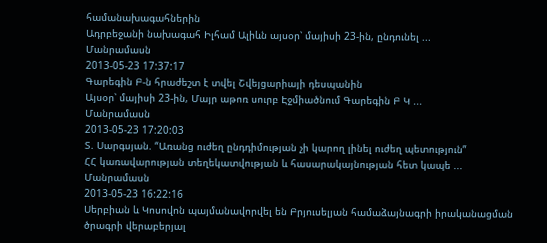համանախագահներին
Ադրբեջանի նախագահ Իլհամ Ալիևն այսօր՝ մայիսի 23-ին, ընդունել ...
Մանրամասն
2013-05-23 17:37:17
Գարեգին Բ-ն հրաժեշտ է տվել Շվեյցարիայի դեսպանին
Այսօր՝ մայիսի 23-ին, Մայր աթոռ սուրբ Էջմիածնում Գարեգին Բ Կ ...
Մանրամասն
2013-05-23 17:20:03
Տ. Սարգսյան. “Առանց ուժեղ ընդդիմության չի կարող լինել ուժեղ պետություն”
ՀՀ կառավարության տեղեկատվության և հասարակայնության հետ կապե ...
Մանրամասն
2013-05-23 16:22:16
Սերբիան և Կոսովոն պայմանավորվել են Բրյուսելյան համաձայնագրի իրականացման ծրագրի վերաբերյալ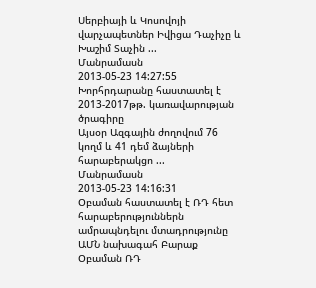Սերբիայի և Կոսովոյի վարչապետներ Իվիցա Դաչիչը և Խաշիմ Տաչին ...
Մանրամասն
2013-05-23 14:27:55
Խորհրդարանը հաստատել է 2013-2017թթ. կառավարության ծրագիրը
Այսօր Ազգային ժողովում 76 կողմ և 41 դեմ ձայների հարաբերակցո ...
Մանրամասն
2013-05-23 14:16:31
Օբաման հաստատել է ՌԴ հետ հարաբերություններն ամրապնդելու մտադրությունը
ԱՄՆ նախագահ Բարաք Օբաման ՌԴ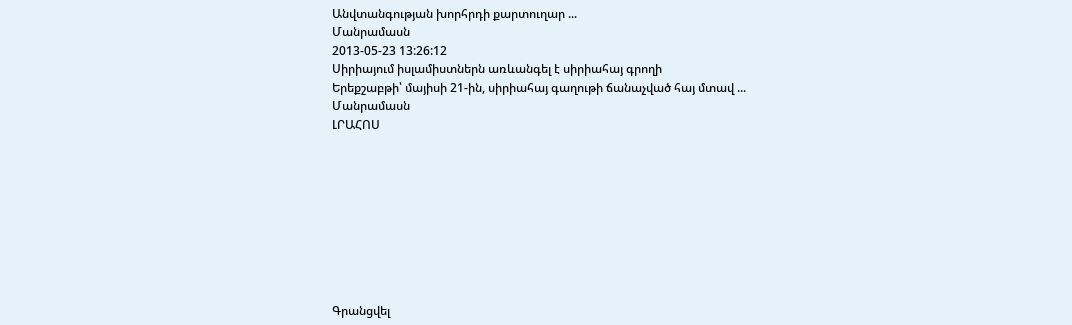Անվտանգության խորհրդի քարտուղար ...
Մանրամասն
2013-05-23 13:26:12
Սիրիայում իսլամիստներն առևանգել է սիրիահայ գրողի
Երեքշաբթի՝ մայիսի 21-ին, սիրիահայ գաղութի ճանաչված հայ մտավ ...
Մանրամասն
ԼՐԱՀՈՍ









Գրանցվել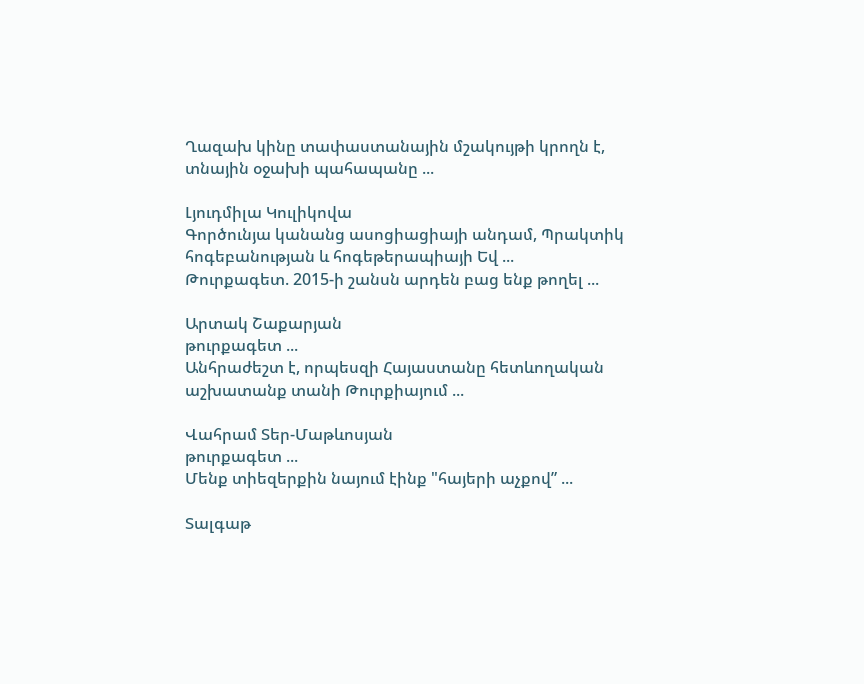Ղազախ կինը տափաստանային մշակույթի կրողն է, տնային օջախի պահապանը ...

Լյուդմիլա Կուլիկովա
Գործունյա կանանց ասոցիացիայի անդամ, Պրակտիկ հոգեբանության և հոգեթերապիայի Եվ ...
Թուրքագետ. 2015-ի շանսն արդեն բաց ենք թողել ...

Արտակ Շաքարյան
թուրքագետ ...
Անհրաժեշտ է, որպեսզի Հայաստանը հետևողական աշխատանք տանի Թուրքիայում ...

Վահրամ Տեր-Մաթևոսյան
թուրքագետ ...
Մենք տիեզերքին նայում էինք "հայերի աչքով” ...

Տալգաթ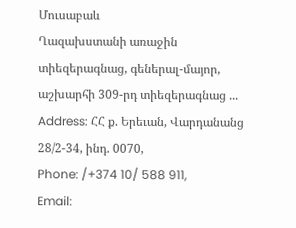Մուսաբաև
Ղազախստանի առաջին տիեզերագնաց, գեներալ-մայոր, աշխարհի 309-րդ տիեզերագնաց ...
Address: ՀՀ ք. Երեւան, Վարդանանց 28/2-34, ինդ. 0070,
Phone: /+374 10/ 588 911,
Email: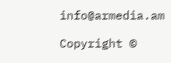info@armedia.am

Copyright ©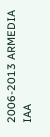2006-2013 ARMEDIA IAA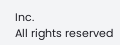Inc.
All rights reserved